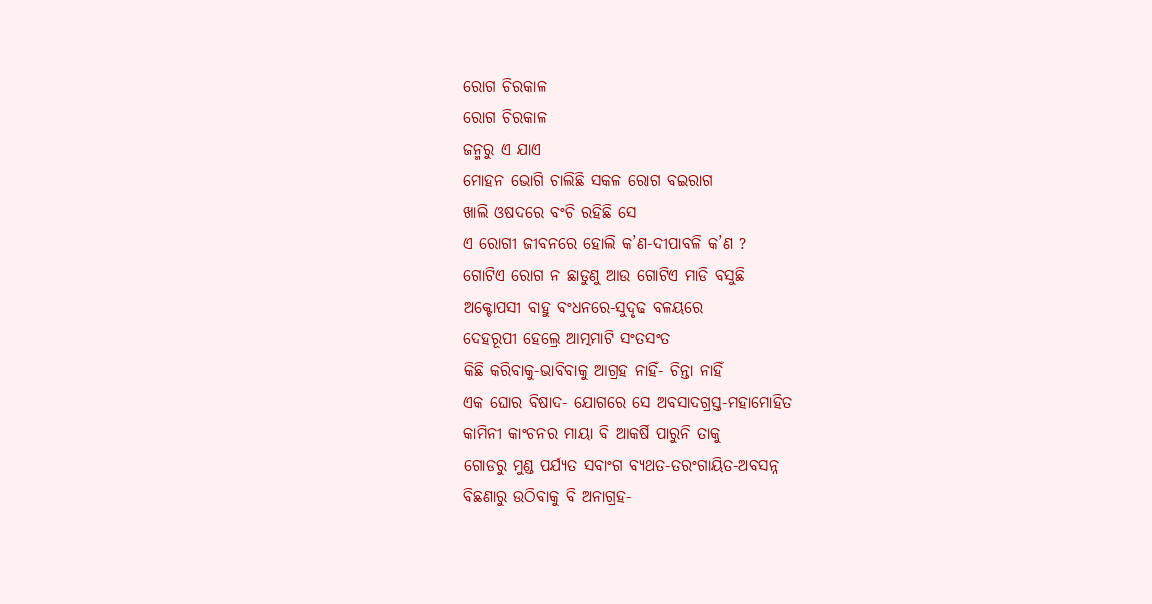ରୋଗ ଚିରକାଳ
ରୋଗ ଚିରକାଳ
ଜନ୍ମରୁ ଏ ଯାଏ
ମୋହନ ଭୋଗି ଚାଲିଛି ସକଳ ରୋଗ ବଇରାଗ
ଖାଲି ଓଷଦରେ ବଂଚି ରହିଛି ସେ
ଏ ରୋଗୀ ଜୀବନରେ ହୋଲି କ’ଣ-ଦୀପାବଳି କ’ଣ ?
ଗୋଟିଏ ରୋଗ ନ ଛାଡୁଣୁ ଆଉ ଗୋଟିଏ ମାଡି ବସୁଛି
ଅକ୍ଟୋପସୀ ବାହୁ ବଂଧନରେ-ସୁଦୃଢ ବଳୟରେ
ଦେହରୂପୀ ହେଲ୍ରେ ଆତ୍ମମାଟି ସଂତସଂତ
କିଛି କରିବାକୁ-ଭାବିବାକୁ ଆଗ୍ରହ ନାହିଁ- ଚିନ୍ତା ନାହିଁ
ଏକ ଘୋର ବିଷାଦ- ଯୋଗରେ ସେ ଅବସାଦଗ୍ରସ୍ତ-ମହାମୋହିତ
କାମିନୀ କାଂଚନର ମାୟା ବି ଆକର୍ଷି ପାରୁନି ତାକୁ
ଗୋଡରୁ ମୁଣ୍ଡ ପର୍ଯ୍ୟତ ସବାଂଗ ବ୍ୟଥତ-ତରଂଗାୟିତ-ଅବସନ୍ନ
ବିଛଣାରୁ ଉଠିବାକୁ ବି ଅନାଗ୍ରହ-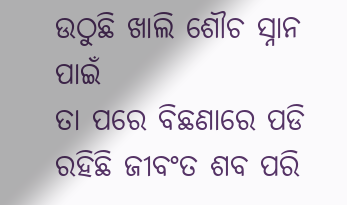ଉଠୁଛି ଖାଲି ଶୌଚ ସ୍ନାନ ପାଇଁ
ତା ପରେ ବିଛଣାରେ ପଡି ରହିଛି ଜୀବଂତ ଶବ ପରି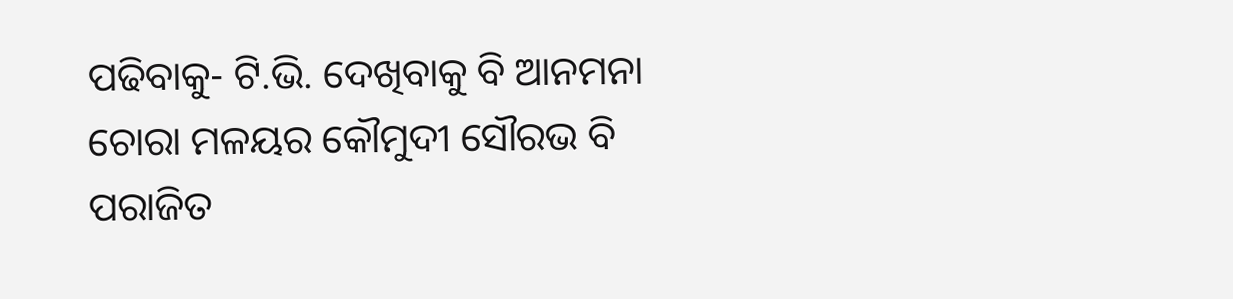ପଢିବାକୁ- ଟି.ଭି. ଦେଖିବାକୁ ବି ଆନମନା
ଚୋରା ମଳୟର କୌମୁଦୀ ସୌରଭ ବି ପରାଜିତ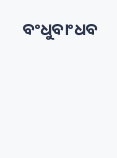ବଂଧୁବାଂଧବ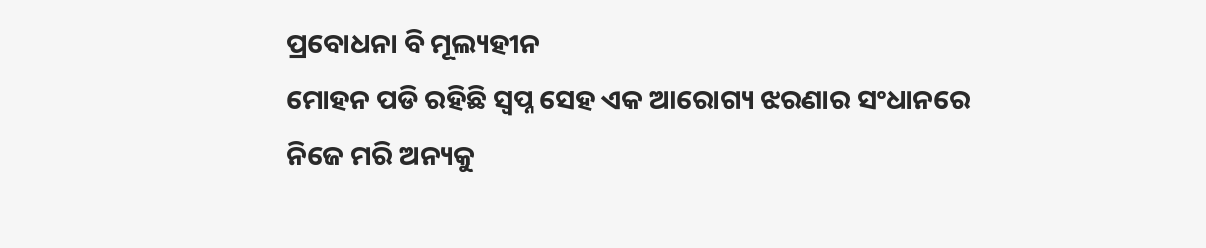ପ୍ରବୋଧନା ବି ମୂଲ୍ୟହୀନ
ମୋହନ ପଡି ରହିଛି ସ୍ବପ୍ନ ସେହ ଏକ ଆରୋଗ୍ୟ ଝରଣାର ସଂଧାନରେ
ନିଜେ ମରି ଅନ୍ୟକୁ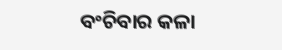ବଂଚିବାର କଳା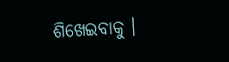ଶିଖେଇବାକୁ ।